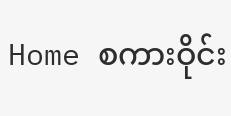Home စကားဝိုင်း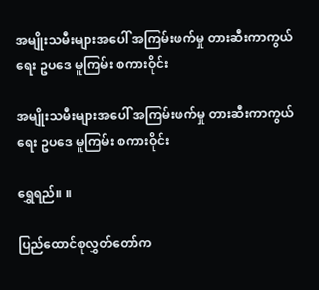အမျိုးသမီးများအပေါ် အကြမ်းဖက်မှု တားဆီးကာကွယ်ရေး ဥပဒေ မူကြမ်း စကားဝိုင်း

အမျိုးသမီးများအပေါ် အကြမ်းဖက်မှု တားဆီးကာကွယ်ရေး ဥပဒေ မူကြမ်း စကားဝိုင်း

ရွှေရည်။ ။

ပြည်ထောင်စုလွှတ်တော်က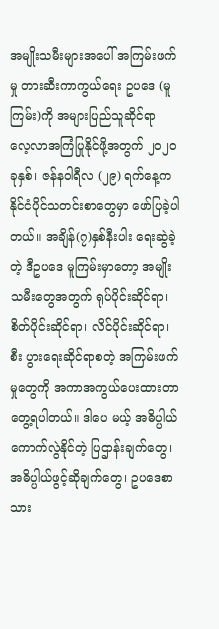အမျိုးသမီးများအပေါ် အကြမ်းဖက်မှု တားဆီးကာကွယ်ရေး ဥပဒေ (မူကြမ်း)ကို အများပြည်သူဆိုင်ရာ လေ့လာအကြံပြုနိုင်ဖို့အတွက် ၂၀၂၀ ခုနှစ်၊ ဇန်နဝါရီလ (၂၉) ရက်နေ့က နိုင်ငံပိုင်သတင်းစာတွေမှာ ဖော်ပြခဲ့ပါတယ်။ အချိန်(၇)နှစ်နီးပါး ရေးဆွဲခဲ့တဲ့ ဒီဥပဒေ မူကြမ်းမှာတော့ အမျိုးသမီးတွေအတွက် ရုပ်ပိုင်းဆိုင်ရာ၊ စိတ်ပိုင်းဆိုင်ရာ၊ လိင်ပိုင်းဆိုင်ရာ၊ စီး ပွားရေးဆိုင်ရာစတဲ့ အကြမ်းဖက်မှုတွေကို အကာအကွယ်ပေးထားတာတွေ့ရပါတယ်။ ဒါပေ မယ့် အဓိပ္ပါယ်ကောက်လွဲနိုင်တဲ့ ပြဌာန်းချက်တွေ၊ အဓိပ္ပါယ်ဖွင့်ဆိုချက်တွေ၊ ဥပဒေစာသား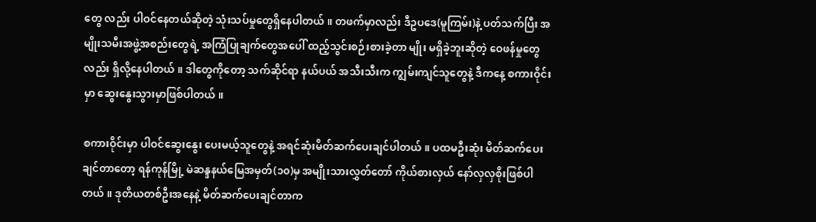တွေ လည်း ပါဝင်နေတယ်ဆိုတဲ့ သုံးသပ်မှုတွေရှိနေပါတယ်။ တဖက်မှာလည်း ဒီဥပဒေ(မူကြမ်း)နဲ့ ပတ်သက်ပြီး အမျိုးသမီးအဖွဲ့အစည်းတွေရဲ့ အကြံပြုချက်တွေအပေါ် ထည့်သွင်းစဉ်းစားခဲ့တာ မျိုး မရှိခဲ့ဘူးဆိုတဲ့ ဝေဖန်မှုတွေလည်း ရှိလို့နေပါတယ်။ ဒါတွေကိုတော့ သက်ဆိုင်ရာ နယ်ပယ် အသီးသီးက ကျွမ်းကျင်သူတွေနဲ့ ဒီကနေ့ စကားဝိုင်းမှာ ဆွေးနွေးသွားမှာဖြစ်ပါတယ်။

စကားဝိုင်းမှာ ပါဝင်ဆွေးနွေး ပေးမယ့်သူတွေနဲ့ အရင်ဆုံးမိတ်ဆက်ပေးချင်ပါတယ်။ ပထမဦးဆုံး မိတ်ဆက်ပေးချင်တာတော့ ရန်ကုန်မြို့ မဲဆန္ဒနယ်မြေအမှတ်(၁၀)မှ အမျိုးသားလွှတ်တော် ကိုယ်စားလှယ် နော်လှလှစိုးဖြစ်ပါတယ်။ ဒုတိယတစ်ဦးအနေနဲ့ မိတ်ဆက်ပေးချင်တာက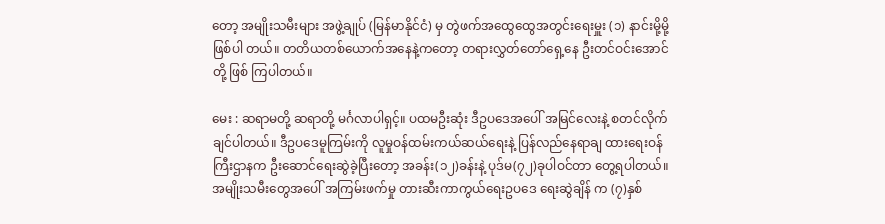တော့ အမျိုးသမီးများ အဖွဲ့ချုပ် (မြန်မာနိုင်ငံ) မှ တွဲဖက်အထွေထွေအတွင်းရေးမှူး (၁) နာင်းမို့မို့  ဖြစ်ပါ တယ်။ တတိယတစ်ယောက်အနေနဲ့ကတော့ တရားလွှတ်တော်ရှေ့နေ ဦးတင်ဝင်းအောင်တို့ ဖြစ် ကြပါတယ်။

မေး : ဆရာမတို့ ဆရာတို့ မင်္ဂလာပါရှင့်။ ပထမဦးဆုံး ဒီဥပဒေအပေါ် အမြင်လေးနဲ့ စတင်လိုက်ချင်ပါတယ်။ ဒီဥပဒေမူကြမ်းကို လူမှုဝန်ထမ်းကယ်ဆယ်ရေးနဲ့ ပြန်လည်နေရာချ ထားရေးဝန်ကြီးဌာနက ဦးဆောင်ရေးဆွဲခဲ့ပြီးတော့ အခန်း(၁၂)ခန်းနဲ့ ပုဒ်မ(၇၂)ခုပါဝင်တာ တွေ့ရပါတယ်။ အမျိုးသမီးတွေအပေါ် အကြမ်းဖက်မှု တားဆီးကာကွယ်ရေးဥပဒေ ရေးဆွဲချိန် က (၇)နှစ်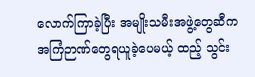လောက်ကြာခဲ့ပြီး အမျိုးသမီးအဖွဲ့တွေဆီက အကြံဉာဏ်တွေရယူခဲ့ပေမယ့် ထည့် သွင်း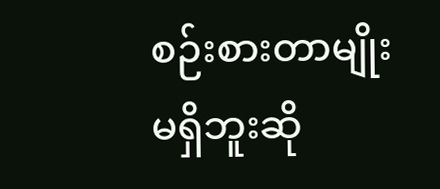စဉ်းစားတာမျိုး မရှိဘူးဆို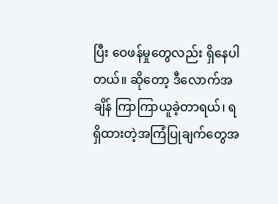ပြီး ဝေဖန်မှုတွေလည်း ရှိနေပါတယ်။ ဆိုတော့ ဒီလောက်အချိန် ကြာကြာယူခဲ့တာရယ်၊ ရရှိထားတဲ့အကြံပြုချက်တွေအ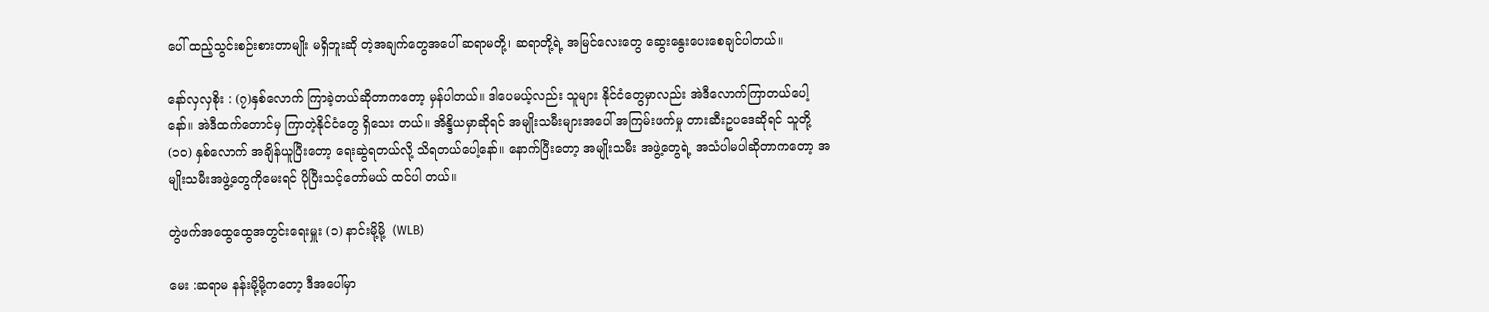ပေါ် ထည့်သွင်းစဉ်းစားတာမျိုး မရှိဘူးဆို တဲ့အချက်တွေအပေါ် ဆရာမတို့၊ ဆရာတို့ရဲ့ အမြင်လေးတွေ ဆွေးနွေးပေးစေချင်ပါတယ်။

နော်လှလှစိုး : (၇)နှစ်လောက် ကြာခဲ့တယ်ဆိုတာကတော့ မှန်ပါတယ်။ ဒါပေမယ့်လည်း သူများ နိုင်ငံတွေမှာလည်း အဲဒီလောက်ကြာတယ်ပေါ့နော်။ အဲဒီထက်တောင်မှ ကြာတဲ့နိုင်ငံတွေ ရှိသေး တယ်။ အိန္ဒိယမှာဆိုရင် အမျိုးသမီးများအပေါ် အကြမ်းဖက်မှု တားဆီးဥပဒေဆိုရင် သူတို့ (၁၀) နှစ်လောက် အချိန်ယူပြီးတော့ ရေးဆွဲရတယ်လို့ သိရတယ်ပေါ့နော်။ နောက်ပြီးတော့ အမျိုးသမီး အဖွဲ့တွေရဲ့ အသံပါမပါဆိုတာကတော့ အမျိုးသမီးအဖွဲ့တွေကိုမေးရင် ပိုပြီးသင့်တော်မယ် ထင်ပါ တယ်။

တွဲဖက်အထွေထွေအတွင်းရေးမှူး (၁) နာင်းမို့မို့  (WLB)

မေး :ဆရာမ နန်းမို့မို့ကတော့ ဒီအပေါ်မှာ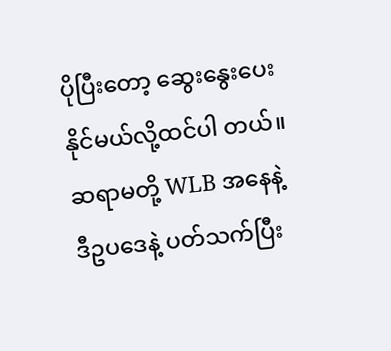ပိုပြီးတော့ ဆွေးနွေးပေးနိုင်မယ်လို့ထင်ပါ တယ်။ ဆရာမတို့ WLB အနေနဲ့ ဒီဥပဒေနဲ့ ပတ်သက်ပြီး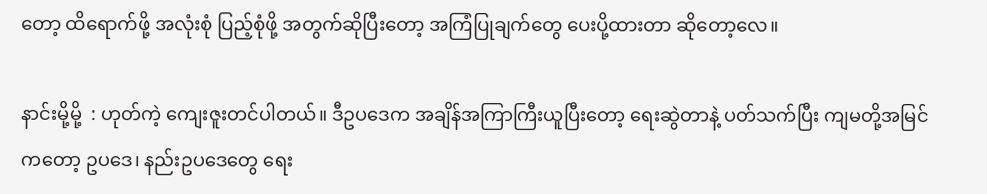တော့ ထိရောက်ဖို့ အလုံးစုံ ပြည့်စုံဖို့ အတွက်ဆိုပြီးတော့ အကြံပြုချက်တွေ ပေးပို့ထားတာ ဆိုတော့လေ။

နာင်းမို့မို့  : ဟုတ်ကဲ့ ကျေးဇူးတင်ပါတယ်။ ဒီဥပဒေက အချိန်အကြာကြီးယူပြီးတော့ ရေးဆွဲတာနဲ့ ပတ်သက်ပြီး ကျမတို့အမြင်ကတော့ ဥပဒေ၊ နည်းဥပဒေတွေ ရေး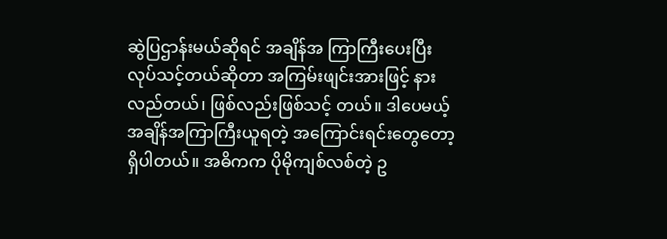ဆွဲပြဌာန်းမယ်ဆိုရင် အချိန်အ ကြာကြီးပေးပြီး လုပ်သင့်တယ်ဆိုတာ အကြမ်းဖျင်းအားဖြင့် နားလည်တယ်၊ ဖြစ်လည်းဖြစ်သင့် တယ်။ ဒါပေမယ့် အချိန်အကြာကြီးယူရတဲ့ အကြောင်းရင်းတွေတော့ ရှိပါတယ်။ အဓိကက ပိုမိုကျစ်လစ်တဲ့ ဥ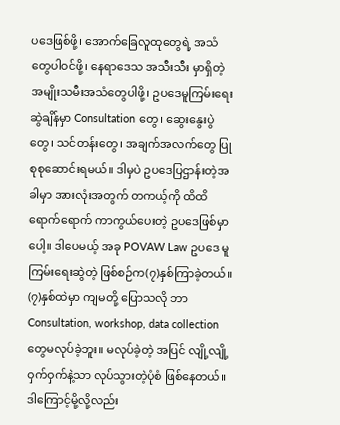ပဒေဖြစ်ဖို့၊ အောက်ခြေလူထုတွေရဲ့ အသံတွေပါဝင်ဖို့၊ နေရာဒေသ အသီးသီး မှာရှိတဲ့ အမျိုးသမီးအသံတွေပါဖို့၊ ဥပဒေမူကြမ်းရေးဆွဲချိန်မှာ Consultation တွေ၊ ဆွေးနွေးပွဲ တွေ၊ သင်တန်းတွေ၊ အချက်အလက်တွေ ပြုစုစုဆောင်းရမယ်။ ဒါမှပဲ ဥပဒေပြဌာန်းတဲ့အခါမှာ အားလုံးအတွက် တကယ့်ကို ထိထိရောက်ရောက် ကာကွယ်ပေးတဲ့ ဥပဒေဖြစ်မှာပေါ့။ ဒါပေမယ့် အခု POVAW Law ဥပဒေ မူကြမ်းရေးဆွဲတဲ့ ဖြစ်စဉ်က(၇)နှစ်ကြာခဲ့တယ်။ (၇)နှစ်ထဲမှာ ကျမတို့ ပြောသလို ဘာ Consultation, workshop, data collection တွေမလုပ်ခဲ့ဘူး။ မလုပ်ခဲ့တဲ့ အပြင် လျို့လျို့ဝှက်ဝှက်နဲ့သာ လုပ်သွားတဲ့ပုံစံ ဖြစ်နေတယ်။ ဒါကြောင့်မို့လို့လည်း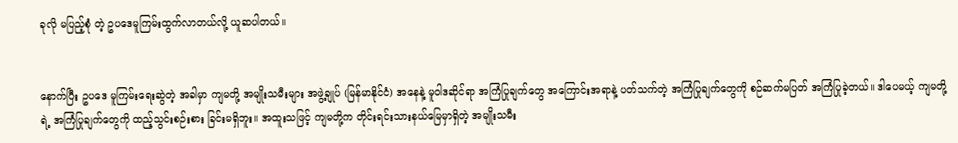ခုလို မပြည့်စုံ တဲ့ ဥပဒေမူကြမ်းထွက်လာတယ်လို့ ယူဆပါတယ်။


နောက်ပြီး ဥပဒေ မူကြမ်းရေးဆွဲတဲ့ အခါမှာ ကျမတို့ အမျိုးသမီးများ အဖွဲ့ချုပ် (မြန်မာနိုင်ငံ) အနေနဲ့ မူဝါဒဆိုင်ရာ အကြံပြုချက်တွေ အကြောင်းအရာနဲ့ ပတ်သက်တဲ့ အကြံပြုချက်တွေကို စဉ်ဆက်မပြတ် အကြံပြုခဲ့တယ်။ ဒါပေမယ့် ကျမတို့ရဲ့ အကြံပြုချက်တွေကို ထည့်သွင်းစဉ်းစား ခြင်းမရှိဘူး။ အထူးသဖြင့် ကျမတို့က တိုင်းရင်းသားနယ်မြေမှာရှိတဲ့ အမျိုးသမီး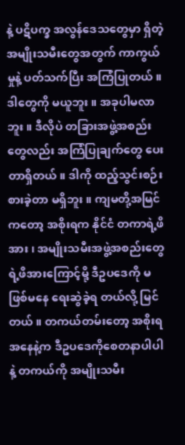နဲ့ ပဋိပက္ခ အလွန်ဒေသတွေမှာ ရှိတဲ့ အမျိုးသမီးတွေအတွက် ကာကွယ်မှုနဲ့ ပတ်သက်ပြီး အကြံပြုတယ်။ ဒါတွေကို မယူဘူး။ အခုပါမလာဘူး။ ဒီလိုပဲ တခြားအဖွဲ့အစည်းတွေလည်း အကြံပြုချက်တွေ ပေးတာရှိတယ်။ ဒါကို ထည့်သွင်းစဉ်းစားခဲ့တာ မရှိဘူး။ ကျမတို့အမြင်ကတော့ အစိုးရက နိုင်ငံ တကာရဲ့ဖိအား၊ အမျိုးသမီးအဖွဲ့အစည်းတွေရဲ့ဖိအားကြောင့်မို့ ဒီဥပဒေကို မဖြစ်မနေ ရေးဆွဲခဲ့ရ တယ်လို့ မြင်တယ်။ တကယ်တမ်းတော့ အစိုးရအနေနဲ့က ဒီဥပဒေကိုစေတနာပါပါနဲ့ တကယ်ကို အမျိုးသမီး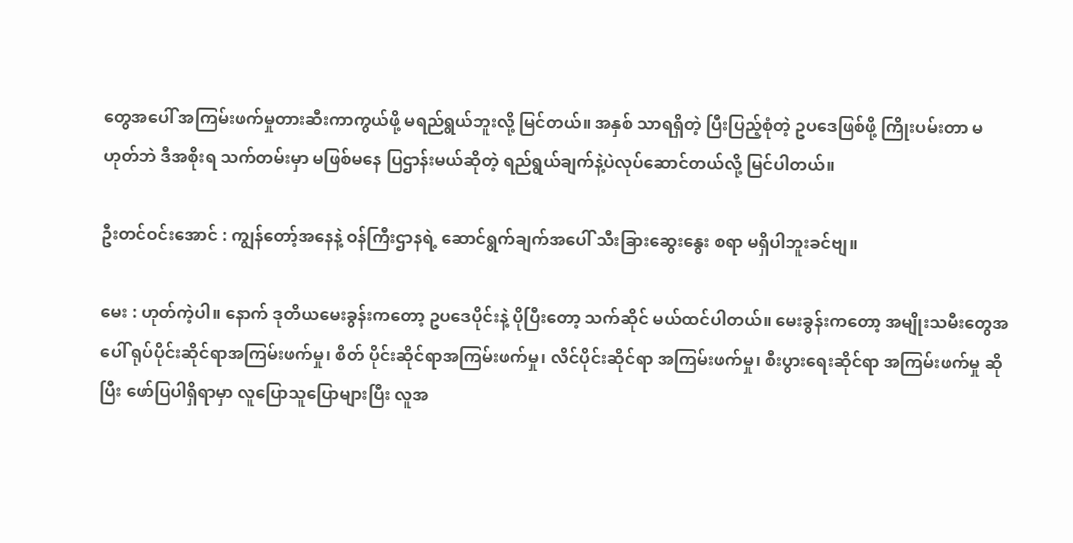တွေအပေါ် အကြမ်းဖက်မှုတားဆီးကာကွယ်ဖို့ မရည်ရွယ်ဘူးလို့ မြင်တယ်။ အနှစ် သာရရှိတဲ့ ပြီးပြည့်စုံတဲ့ ဥပဒေဖြစ်ဖို့ ကြိုးပမ်းတာ မဟုတ်ဘဲ ဒီအစိုးရ သက်တမ်းမှာ မဖြစ်မနေ ပြဌာန်းမယ်ဆိုတဲ့ ရည်ရွယ်ချက်နဲ့ပဲလုပ်ဆောင်တယ်လို့ မြင်ပါတယ်။

ဦးတင်ဝင်းအောင် : ကျွန်တော့်အနေနဲ့ ဝန်ကြီးဌာနရဲ့ ဆောင်ရွက်ချက်အပေါ် သီးခြားဆွေးနွေး စရာ မရှိပါဘူးခင်ဗျ။

မေး : ဟုတ်ကဲ့ပါ။ နောက် ဒုတိယမေးခွန်းကတော့ ဥပဒေပိုင်းနဲ့ ပိုပြီးတော့ သက်ဆိုင် မယ်ထင်ပါတယ်။ မေးခွန်းကတော့ အမျိုးသမီးတွေအပေါ် ရုပ်ပိုင်းဆိုင်ရာအကြမ်းဖက်မှု၊ စိတ် ပိုင်းဆိုင်ရာအကြမ်းဖက်မှု၊ လိင်ပိုင်းဆိုင်ရာ အကြမ်းဖက်မှု၊ စီးပွားရေးဆိုင်ရာ အကြမ်းဖက်မှု ဆိုပြီး ဖော်ပြပါရှိရာမှာ လူပြောသူပြောများပြီး လူအ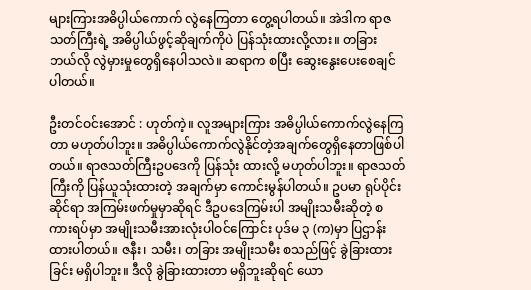များကြားအဓိပ္ပါယ်ကောက် လွဲနေကြတာ တွေ့ရပါတယ်။ အဲဒါက ရာဇသတ်ကြီးရဲ့ အဓိပ္ပါယ်ဖွင့်ဆိုချက်ကိုပဲ ပြန်သုံးထားလို့လား။ တခြား ဘယ်လို လွဲမှားမှုတွေရှိနေပါသလဲ။ ဆရာက စပြီး ဆွေးနွေးပေးစေချင်ပါတယ်။

ဦးတင်ဝင်းအောင် : ဟုတ်ကဲ့။ လူအများကြား အဓိပ္ပါယ်ကောက်လွဲနေကြတာ မဟုတ်ပါဘူး။ အဓိပ္ပါယ်ကောက်လွဲနိုင်တဲ့အချက်တွေရှိနေတာဖြစ်ပါတယ်။ ရာဇသတ်ကြီးဥပဒေကို ပြန်သုံး ထားလို့ မဟုတ်ပါဘူး။ ရာဇသတ်ကြီးကို ပြန်ယူသုံးထားတဲ့ အချက်မှာ ကောင်းမွန်ပါတယ်။ ဥပမာ ရုပ်ပိုင်းဆိုင်ရာ အကြမ်းဖက်မှုမှာဆိုရင် ဒီဥပဒေကြမ်းပါ အမျိုးသမီးဆိုတဲ့ စကားရပ်မှာ အမျိုးသမီးအားလုံးပါဝင်ကြောင်း ပုဒ်မ ၃ (က)မှာ ပြဌာန်းထားပါတယ်။ ဇနီး၊ သမီး၊ တခြား အမျိုးသမီး စသည်ဖြင့် ခွဲခြားထားခြင်း မရှိပါဘူး။ ဒီလို ခွဲခြားထားတာ မရှိဘူးဆိုရင် ယော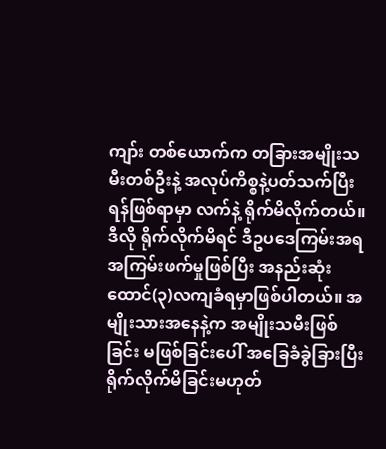ကျာ်း တစ်ယောက်က တခြားအမျိုးသမီးတစ်ဦးနဲ့ အလုပ်ကိစ္စနဲ့ပတ်သက်ပြီး ရန်ဖြစ်ရာမှာ လက်နဲ့ ရိုက်မိလိုက်တယ်။ ဒီလို ရိုက်လိုက်မိရင် ဒီဥပဒေကြမ်းအရ အကြမ်းဖက်မှုဖြစ်ပြီး အနည်းဆုံး ထောင်(၃)လကျခံရမှာဖြစ်ပါတယ်။ အမျိုးသားအနေနဲ့က အမျိုးသမီးဖြစ်ခြင်း မဖြစ်ခြင်းပေါ် အခြေခံခွဲခြားပြီး ရိုက်လိုက်မိခြင်းမဟုတ်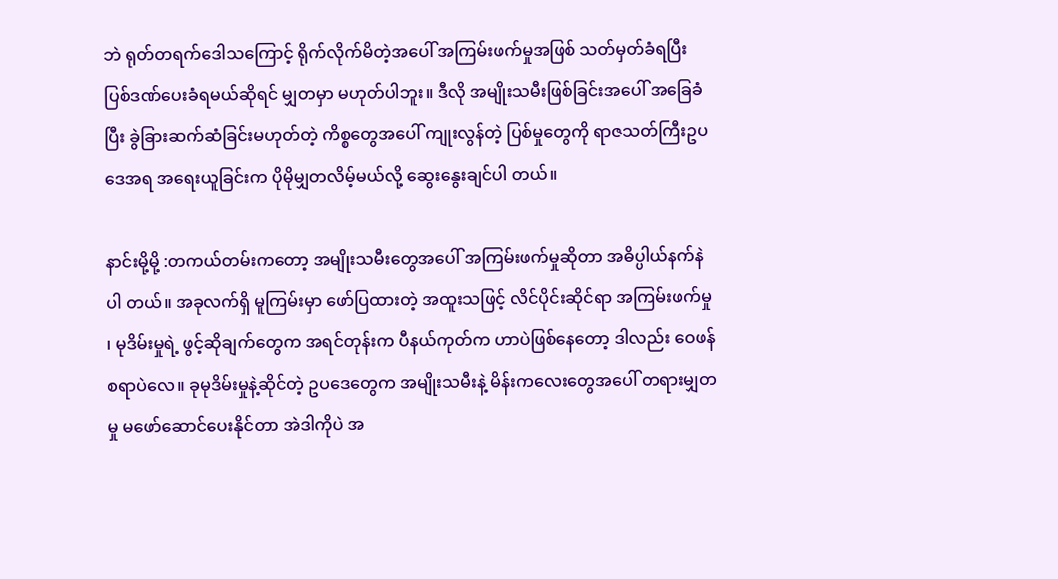ဘဲ ရုတ်တရက်ဒေါသကြောင့် ရိုက်လိုက်မိတဲ့အပေါ် အကြမ်းဖက်မှုအဖြစ် သတ်မှတ်ခံရပြီး ပြစ်ဒဏ်ပေးခံရမယ်ဆိုရင် မျှတမှာ မဟုတ်ပါဘူး။ ဒီလို အမျိုးသမီးဖြစ်ခြင်းအပေါ် အခြေခံပြီး ခွဲခြားဆက်ဆံခြင်းမဟုတ်တဲ့ ကိစ္စတွေအပေါ် ကျုးလွန်တဲ့ ပြစ်မှုတွေကို ရာဇသတ်ကြီးဥပဒေအရ အရေးယူခြင်းက ပိုမိုမျှတလိမ့်မယ်လို့ ဆွေးနွေးချင်ပါ တယ်။

နာင်းမို့မို့ :တကယ်တမ်းကတော့ အမျိုးသမီးတွေအပေါ် အကြမ်းဖက်မှုဆိုတာ အဓိပ္ပါယ်နက်နဲပါ တယ်။ အခုလက်ရှိ မူကြမ်းမှာ ဖော်ပြထားတဲ့ အထူးသဖြင့် လိင်ပိုင်းဆိုင်ရာ အကြမ်းဖက်မှု ၊ မုဒိမ်းမှုရဲ့ ဖွင့်ဆိုချက်တွေက အရင်တုန်းက ပီနယ်ကုတ်က ဟာပဲဖြစ်နေတော့ ဒါလည်း ဝေဖန် စရာပဲလေ။ ခုမုဒိမ်းမှုနဲ့ဆိုင်တဲ့ ဥပဒေတွေက အမျိုးသမီးနဲ့ မိန်းကလေးတွေအပေါ် တရားမျှတမှု မဖော်ဆောင်ပေးနိုင်တာ အဲဒါကိုပဲ အ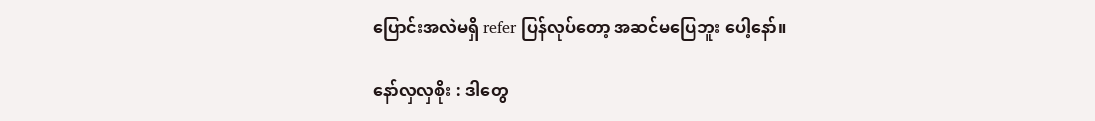ပြောင်းအလဲမရှိ refer ပြန်လုပ်တော့ အဆင်မပြေဘူး ပေါ့နော်။

နော်လှလှစိုး : ဒါတွေ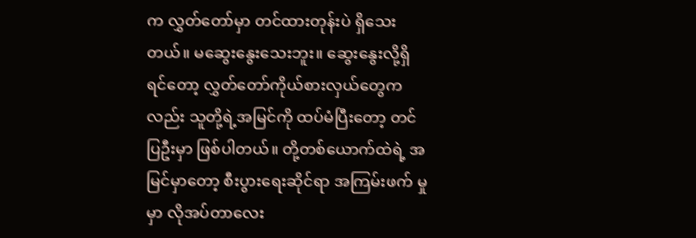က လွှတ်တော်မှာ တင်ထားတုန်းပဲ ရှိသေးတယ်။ မဆွေးနွေးသေးဘူး။ ဆွေးနွေးလို့ရှိရင်တော့ လွှတ်တော်ကိုယ်စားလှယ်တွေကလည်း သူတို့ရဲ့အမြင်ကို ထပ်မံပြီးတော့ တင်ပြဦးမှာ ဖြစ်ပါတယ်။ တို့တစ်ယောက်ထဲရဲ့ အမြင်မှာတော့ စီးပွားရေးဆိုင်ရာ အကြမ်းဖက် မှုမှာ လိုအပ်တာလေး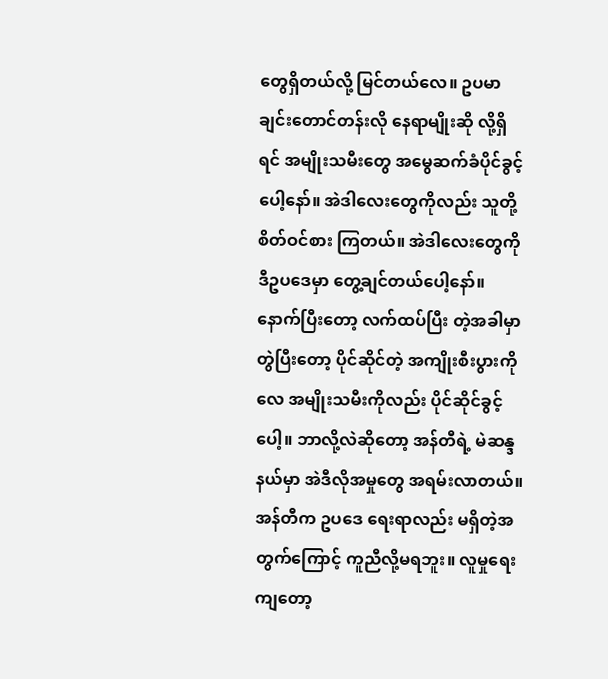တွေရှိတယ်လို့ မြင်တယ်လေ။ ဥပမာ ချင်းတောင်တန်းလို နေရာမျိုးဆို လို့ရှိရင် အမျိုးသမီးတွေ အမွေဆက်ခံပိုင်ခွင့်ပေါ့နော်။ အဲဒါလေးတွေကိုလည်း သူတို့ စိတ်ဝင်စား ကြတယ်။ အဲဒါလေးတွေကို ဒီဥပဒေမှာ တွေ့ချင်တယ်ပေါ့နော်။ နောက်ပြီးတော့ လက်ထပ်ပြီး တဲ့အခါမှာ တွဲပြီးတော့ ပိုင်ဆိုင်တဲ့ အကျိုးစီးပွားကိုလေ အမျိုးသမီးကိုလည်း ပိုင်ဆိုင်ခွင့်ပေါ့။ ဘာလို့လဲဆိုတော့ အန်တီရဲ့ မဲဆန္ဒနယ်မှာ အဲဒီလိုအမှုတွေ အရမ်းလာတယ်။ အန်တီက ဥပဒေ ရေးရာလည်း မရှိတဲ့အတွက်ကြောင့် ကူညီလို့မရဘူး။ လူမှုရေးကျတော့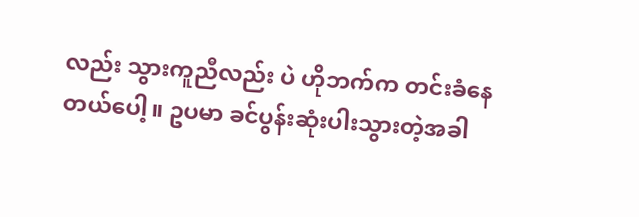လည်း သွားကူညီလည်း ပဲ ဟိုဘက်က တင်းခံနေတယ်ပေါ့။ ဥပမာ ခင်ပွန်းဆုံးပါးသွားတဲ့အခါ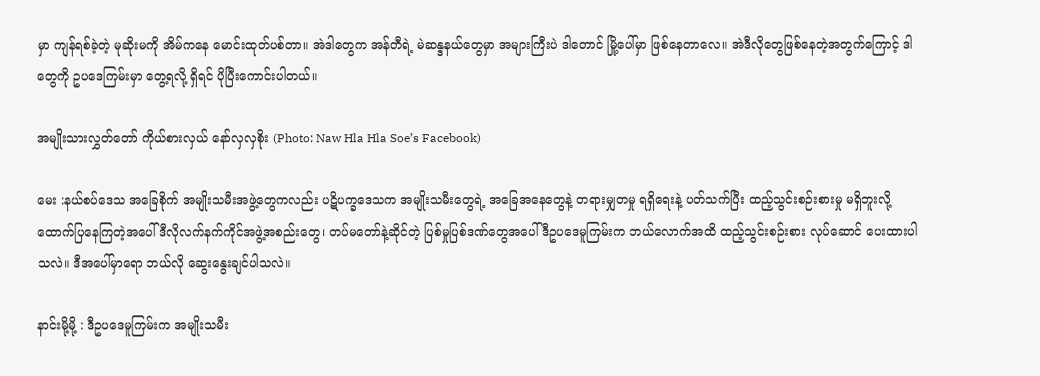မှာ ကျန်ရစ်ခဲ့တဲ့ မုဆိုးမကို အိမ်ကနေ မောင်းထုတ်ပစ်တာ။ အဲဒါတွေက အန်တီရဲ့ မဲဆန္ဒနယ်တွေမှာ အများကြီးပဲ ဒါတောင် မြို့ပေါ်မှာ ဖြစ်နေတာလေ။ အဲဒီလိုတွေဖြစ်နေတဲ့အတွက်ကြောင့် ဒါတွေကို ဥပဒေကြမ်းမှာ တွေ့ရလို့ ရှိရင် ပိုပြီးကောင်းပါတယ်။

အမျိုးသားလွှတ်တော် ကိုယ်စားလှယ် နော်လှလှစိုး (Photo: Naw Hla Hla Soe’s Facebook)

မေး :နယ်စပ်ဒေသ အခြေစိုက် အမျိုးသမီးအဖွဲ့တွေကလည်း ပဋိပက္ခဒေသက အမျိုးသမီးတွေရဲ့ အခြေအနေတွေနဲ့ တရားမျှတမှု ရရှိရေးနဲ့ ပတ်သက်ပြီး ထည့်သွင်းစဉ်းစားမှု မရှိဘူးလို့ ထောက်ပြနေကြတဲ့အပေါ် ဒီလိုလက်နက်ကိုင်အဖွဲ့အစည်းတွေ၊ တပ်မတော်နဲ့ဆိုင်တဲ့ ပြစ်မှုပြစ်ဒဏ်တွေအပေါ် ဒီဥပဒေမူကြမ်းက ဘယ်လောက်အထိ ထည့်သွင်းစဉ်းစား လုပ်ဆောင် ပေးထားပါသလဲ။ ဒီအပေါ်မှာရော ဘယ်လို ဆွေးနွေးချင်ပါသလဲ။

နာင်းမို့မို့ : ဒီဥပဒေမူကြမ်းက အမျိုးသမီး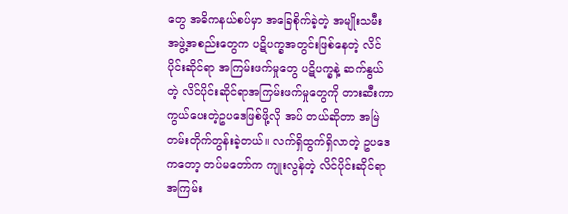တွေ အဓိကနယ်စပ်မှာ အခြေစိုက်ခဲ့တဲ့ အမျိုးသမီး အဖွဲ့အစည်းတွေက ပဋိပက္ခအတွင်းဖြစ်နေတဲ့ လိင်ပိုင်းဆိုင်ရာ အကြမ်းဖက်မှုတွေ ပဋိပက္ခနဲ့ ဆက်နွယ်တဲ့ လိင်ပိုင်းဆိုင်ရာအကြမ်းဖက်မှုတွေကို တားဆီးကာကွယ်ပေးတဲ့ဥပဒေဖြစ်ဖို့လို အပ် တယ်ဆိုတာ အမြဲတမ်းတိုက်တွန်းခဲ့တယ်။ လက်ရှိထွက်ရှိလာတဲ့ ဥပဒေကတော့ တပ်မတော်က ကျုးလွန်တဲ့ လိင်ပိုင်းဆိုင်ရာအကြမ်း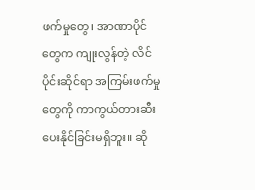ဖက်မှုတွေ၊ အာဏာပိုင်တွေက ကျုးလွန်တဲ့ လိင်ပိုင်းဆိုင်ရာ အကြမ်းဖက်မှုတွေကို ကာကွယ်တားဆီးပေးနိုင်ခြင်းမရှိဘူး။ ဆို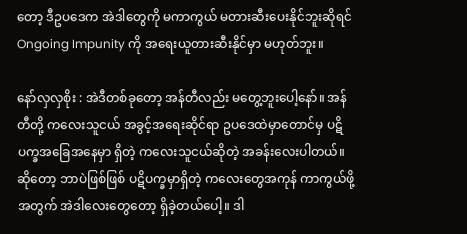တော့ ဒီဥပဒေက အဲဒါတွေကို မကာကွယ် မတားဆီးပေးနိုင်ဘူးဆိုရင် Ongoing Impunity ကို အရေးယူတားဆီးနိုင်မှာ မဟုတ်ဘူး။

နော်လှလှစိုး : အဲဒီတစ်ခုတော့ အန်တီလည်း မတွေ့ဘူးပေါ့နော်။ အန်တီတို့ ကလေးသူငယ် အခွင့်အရေးဆိုင်ရာ ဥပဒေထဲမှာတောင်မှ ပဋိပက္ခအခြေအနေမှာ ရှိတဲ့ ကလေးသူငယ်ဆိုတဲ့ အခန်းလေးပါတယ်။ ဆိုတော့ ဘာပဲဖြစ်ဖြစ် ပဋိပက္ခမှာရှိတဲ့ ကလေးတွေအကုန် ကာကွယ်ဖို့ အတွက် အဲဒါလေးတွေတော့ ရှိခဲ့တယ်ပေါ့။ ဒါ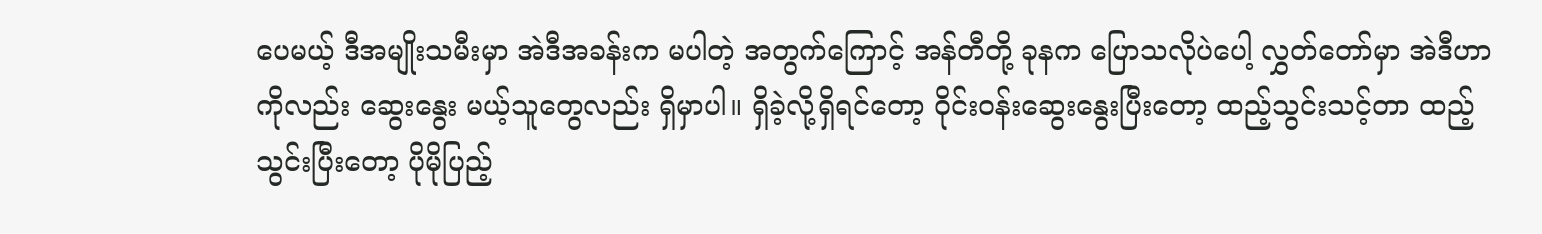ပေမယ့် ဒီအမျိုးသမီးမှာ အဲဒီအခန်းက မပါတဲ့ အတွက်ကြောင့် အန်တီတို့ ခုနက ပြောသလိုပဲပေါ့ လွှတ်တော်မှာ အဲဒီဟာကိုလည်း ဆွေးနွေး မယ့်သူတွေလည်း ရှိမှာပါ။ ရှိခဲ့လို့ရှိရင်တော့ ဝိုင်းဝန်းဆွေးနွေးပြီးတော့ ထည့်သွင်းသင့်တာ ထည့် သွင်းပြီးတော့ ပိုမိုပြည့်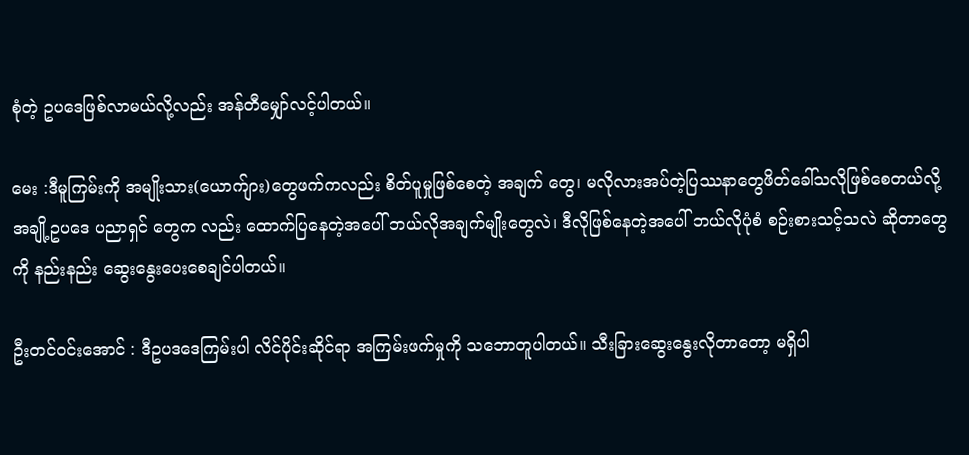စုံတဲ့ ဥပဒေဖြစ်လာမယ်လို့လည်း အန်တီမျှော်လင့်ပါတယ်။

မေး :ဒီမူကြမ်းကို အမျိုးသား(ယောက်ျား)တွေဖက်ကလည်း စိတ်ပူမှုဖြစ်စေတဲ့ အချက် တွေ၊ မလိုလားအပ်တဲ့ပြဿနာတွေဖိတ်ခေါ်သလိုဖြစ်စေတယ်လို့ အချို့ဥပဒေ ပညာရှင် တွေက လည်း ထောက်ပြနေတဲ့အပေါ် ဘယ်လိုအချက်မျိုးတွေလဲ၊ ဒီလိုဖြစ်နေတဲ့အပေါ် ဘယ်လိုပုံစံ စဉ်းစားသင့်သလဲ ဆိုတာတွေကို နည်းနည်း ဆွေးနွေးပေးစေချင်ပါတယ်။

ဦးတင်ဝင်းအောင် : ဒီဥပဒဒေကြမ်းပါ လိင်ပိုင်းဆိုင်ရာ အကြမ်းဖက်မှုကို သဘောတူပါတယ်။ သီးခြားဆွေးနွေးလိုတာတော့ မရှိပါ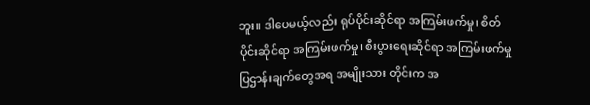ဘူး။ ဒါပေမယ့်လည်း ရုပ်ပိုင်းဆိုင်ရာ အကြမ်းဖက်မှု၊ စိတ် ပိုင်းဆိုင်ရာ အကြမ်းဖက်မှု၊ စီးပွားရေးဆိုင်ရာ အကြမ်းဖက်မှု ပြဌာန်းချက်တွေအရ အမျိုးသား တိုင်းက အ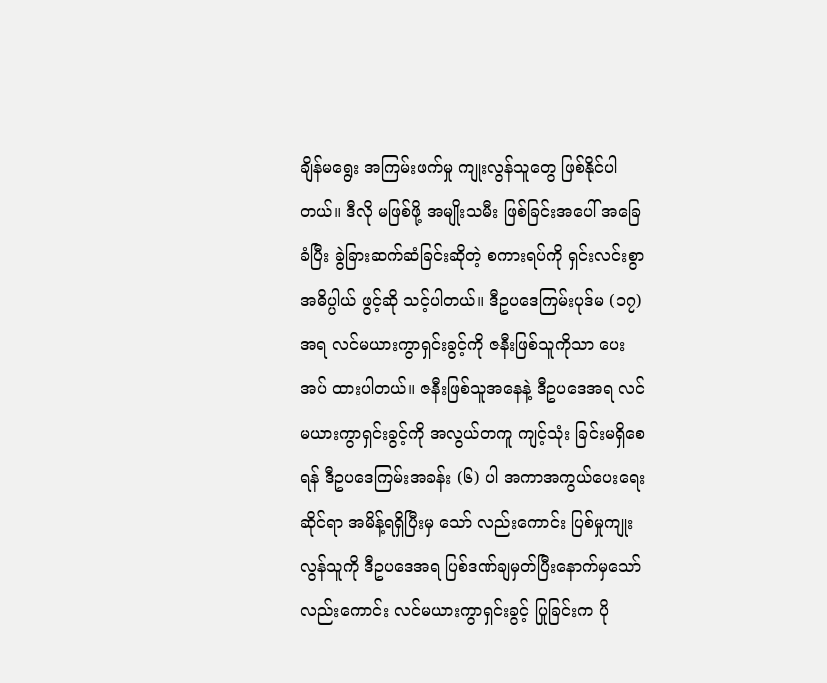ချိန်မရွေး အကြမ်းဖက်မှု ကျုးလွန်သူတွေ ဖြစ်နိုင်ပါတယ်။ ဒီလို မဖြစ်ဖို့ အမျိုးသမီး ဖြစ်ခြင်းအပေါ် အခြေခံပြီး ခွဲခြားဆက်ဆံခြင်းဆိုတဲ့ စကားရပ်ကို ရှင်းလင်းစွာ အဓိပ္ပါယ် ဖွင့်ဆို သင့်ပါတယ်။ ဒီဥပဒေကြမ်းပုဒ်မ (၁၇)အရ လင်မယားကွာရှင်းခွင့်ကို ဇနီးဖြစ်သူကိုသာ ပေးအပ် ထားပါတယ်။ ဇနီးဖြစ်သူအနေနဲ့ ဒီဥပဒေအရ လင်မယားကွာရှင်းခွင့်ကို အလွယ်တကူ ကျင့်သုံး ခြင်းမရှိစေရန် ဒီဥပဒေကြမ်းအခန်း (၆) ပါ အကာအကွယ်ပေးရေးဆိုင်ရာ အမိန့်ရရှိပြီးမှ သော် လည်းကောင်း ပြစ်မှုကျုးလွန်သူကို ဒီဥပဒေအရ ပြစ်ဒဏ်ချမှတ်ပြီးနောက်မှသော်လည်းကောင်း လင်မယားကွာရှင်းခွင့် ပြုခြင်းက ပို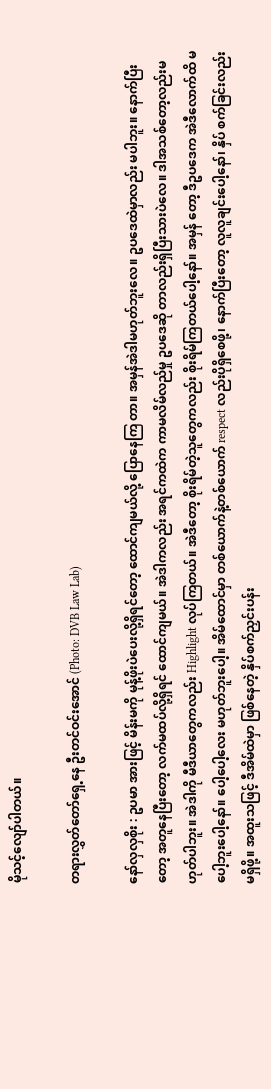မိုသင့်လျော်ပါတယ်။

တရားလွှတ်တော်ရှေ့နေ ဦးတင်ဝင်းအောင် (Photo: DVB Law Lab)

နော်လှလှစိုး : ဥပမာ အားဖြင့် မိန်းမကို မုန့်ဖိုးပဲပေးလို့ရှိရင်တော့ ထောင်ကျမယ်လို့ ပြောနေကြ တာ။ အမှန်အဲဒါမဟုတ်ဘူးလေ။ ဥပဒေထဲမှာလည်း မပါဘူး။ နောက်ပြီးတော့ အတူနေပြီးတော့ လက်မထပ်လို့ရှိရင် ထောင်ကျမယ်။ အဲဒါကလည်း အရင်ကထဲက ကာမလိမ်လည်မှု ဥပဒေဆို တာလည်းရှိပြီးသားပဲလေ။ ဒါအသစ်တော့လည်းမဟုတ်ပါဘူး။ အဲဒါကို မီဒီယာတွေကလည်း Highlight လုပ်ကြတယ်။ အဲဒီတော့ စိုးရိမ်တဲ့သူတွေကလည်း စိုးရိမ်ကြတယ်ပေါ့နော်။ အမှန် တော့ ဒီဥပဒေက အဲဒီလောက်ထိ မပေါ့ဘူးပေါ့နော်။ ပေါ့ပေါ့လေး မဟုတ်ဘူးပေါ့။ အိမ်ထောင်မှာ တစ်ယောက်နဲ့တစ်ယောက် respect လည်းပိုရှိစေဖို့၊ နောက်ပြီးတော့ လူလူချင်းပေါ့နော်၊ နှိပ် စက်ခြင်းလည်းမရှိဖို့။ အထူးသဖြင့် ဒီအိမ်ထဲမှာ ဖြစ်နေတဲ့ နှိပ်စက်ညှင်းပန်း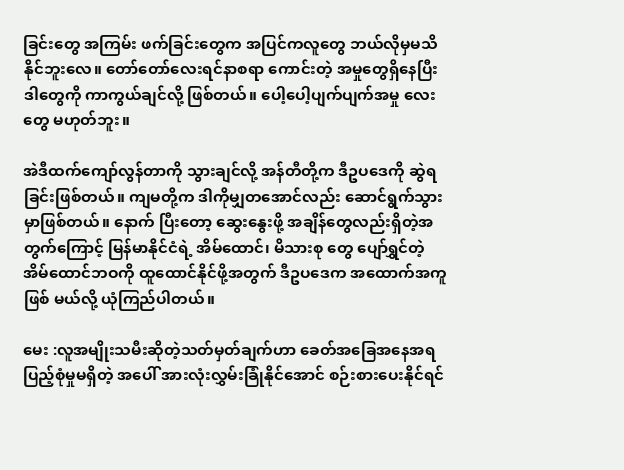ခြင်းတွေ အကြမ်း ဖက်ခြင်းတွေက အပြင်ကလူတွေ ဘယ်လိုမှမသိနိုင်ဘူးလေ။ တော်တော်လေးရင်နာစရာ ကောင်းတဲ့ အမှုတွေရှိနေပြီး ဒါတွေကို ကာကွယ်ချင်လို့ ဖြစ်တယ်။ ပေါ့ပေါ့ပျက်ပျက်အမှု လေးတွေ မဟုတ်ဘူး။

အဲဒီထက်ကျော်လွန်တာကို သွားချင်လို့ အန်တီတို့က ဒီဥပဒေကို ဆွဲရခြင်းဖြစ်တယ်။ ကျမတို့က ဒါကိုမျှတအောင်လည်း ဆောင်ရွက်သွားမှာဖြစ်တယ်။ နောက် ပြီးတော့ ဆွေးနွေးဖို့ အချိန်တွေလည်းရှိတဲ့အတွက်ကြောင့် မြန်မာနိုင်ငံရဲ့ အိမ်ထောင်၊ မိသားစု တွေ ပျော်ရွှင်တဲ့ အိမ်ထောင်ဘဝကို ထူထောင်နိုင်ဖို့အတွက် ဒီဥပဒေက အထောက်အကူဖြစ် မယ်လို့ ယုံကြည်ပါတယ်။

မေး :လူအမျိုးသမီးဆိုတဲ့သတ်မှတ်ချက်ဟာ ခေတ်အခြေအနေအရ ပြည့်စုံမှုမရှိတဲ့ အပေါ် အားလုံးလွှမ်းခြုံနိုင်အောင် စဉ်းစားပေးနိုင်ရင်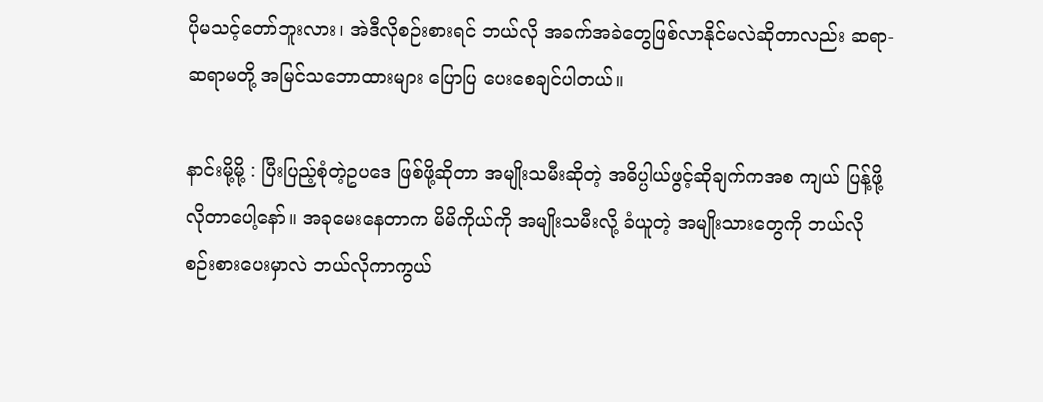ပိုမသင့်တော်ဘူးလား၊ အဲဒီလိုစဉ်းစားရင် ဘယ်လို အခက်အခဲတွေဖြစ်လာနိုင်မလဲဆိုတာလည်း ဆရာ-ဆရာမတို့ အမြင်သဘောထားများ ပြောပြ ပေးစေချင်ပါတယ်။

နာင်းမို့မို့ : ပြီးပြည့်စုံတဲ့ဥပဒေ ဖြစ်ဖို့ဆိုတာ အမျိုးသမီးဆိုတဲ့ အဓိပ္ပါယ်ဖွင့်ဆိုချက်ကအစ ကျယ် ပြန့်ဖို့လိုတာပေါ့နော်။ အခုမေးနေတာက မိမိကိုယ်ကို အမျိုးသမီးလို့ ခံယူတဲ့ အမျိုးသားတွေကို ဘယ်လိုစဉ်းစားပေးမှာလဲ ဘယ်လိုကာကွယ်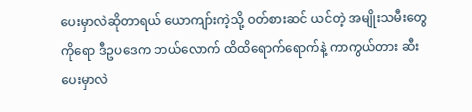ပေးမှာလဲဆိုတာရယ် ယောကျာ်းကဲ့သို့ ဝတ်စားဆင် ယင်တဲ့ အမျိုးသမီးတွေကိုရော ဒီဥပဒေက ဘယ်လောက် ထိထိရောက်ရောက်နဲ့ ကာကွယ်တား ဆီးပေးမှာလဲ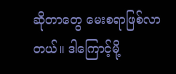ဆိုတာတွေ မေးစရာဖြစ်လာတယ်။ ဒါကြောင့်မို့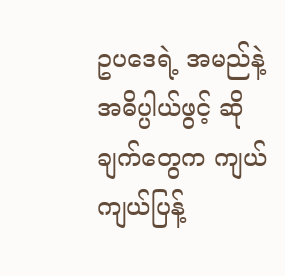ဥပဒေရဲ့ အမည်နဲ့ အဓိပ္ပါယ်ဖွင့် ဆိုချက်တွေက ကျယ်ကျယ်ပြန့်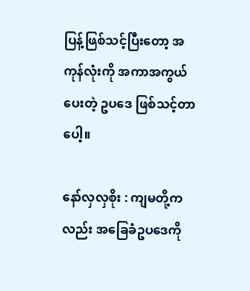ပြန့်ဖြစ်သင့်ပြီးတော့ အကုန်လုံးကို အကာအကွယ်ပေးတဲ့ ဥပဒေ ဖြစ်သင့်တာပေါ့။

နော်လှလှစိုး : ကျမတို့ကလည်း အခြေခံဥပဒေကို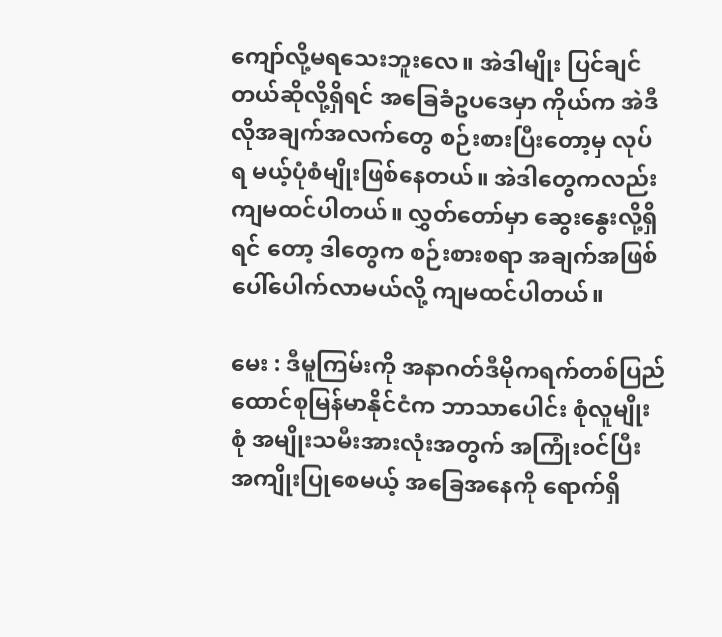ကျော်လို့မရသေးဘူးလေ။ အဲဒါမျိုး ပြင်ချင် တယ်ဆိုလို့ရှိရင် အခြေခံဥပဒေမှာ ကိုယ်က အဲဒီလိုအချက်အလက်တွေ စဉ်းစားပြီးတော့မှ လုပ်ရ မယ့်ပုံစံမျိုးဖြစ်နေတယ်။ အဲဒါတွေကလည်း ကျမထင်ပါတယ်။ လွှတ်တော်မှာ ဆွေးနွေးလို့ရှိရင် တော့ ဒါတွေက စဉ်းစားစရာ အချက်အဖြစ်ပေါ်ပေါက်လာမယ်လို့ ကျမထင်ပါတယ်။

မေး : ဒီမူကြမ်းကို အနာဂတ်ဒီမိုကရက်တစ်ပြည်ထောင်စုမြန်မာနိုင်ငံက ဘာသာပေါင်း စုံလူမျိုးစုံ အမျိုးသမီးအားလုံးအတွက် အကြုံးဝင်ပြီး အကျိုးပြုစေမယ့် အခြေအနေကို ရောက်ရှိ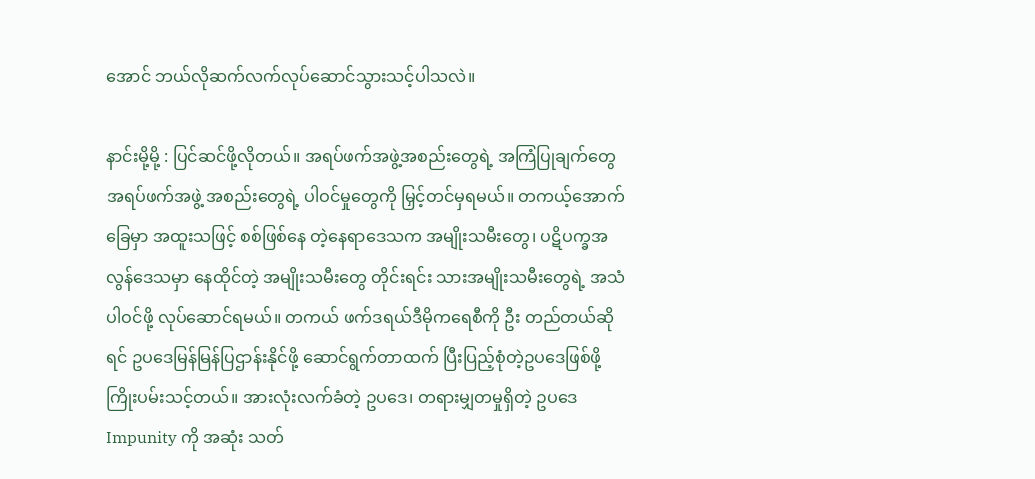အောင် ဘယ်လိုဆက်လက်လုပ်ဆောင်သွားသင့်ပါသလဲ။

နာင်းမို့မို့ : ပြင်ဆင်ဖို့လိုတယ်။ အရပ်ဖက်အဖွဲ့အစည်းတွေရဲ့ အကြံပြုချက်တွေ အရပ်ဖက်အဖွဲ့ အစည်းတွေရဲ့ ပါဝင်မှုတွေကို မြှင့်တင်မှရမယ်။ တကယ့်အောက်ခြေမှာ အထူးသဖြင့် စစ်ဖြစ်နေ တဲ့နေရာဒေသက အမျိုးသမီးတွေ၊ ပဋိပက္ခအလွန်ဒေသမှာ နေထိုင်တဲ့ အမျိုးသမီးတွေ တိုင်းရင်း သားအမျိုးသမီးတွေရဲ့ အသံပါဝင်ဖို့ လုပ်ဆောင်ရမယ်။ တကယ် ဖက်ဒရယ်ဒီမိုကရေစီကို ဦး တည်တယ်ဆိုရင် ဥပဒေမြန်မြန်ပြဌာန်းနိုင်ဖို့ ဆောင်ရွက်တာထက် ပြီးပြည့်စုံတဲ့ဥပဒေဖြစ်ဖို့ ကြိုးပမ်းသင့်တယ်။ အားလုံးလက်ခံတဲ့ ဥပဒေ၊ တရားမျှတမှုရှိတဲ့ ဥပဒေ Impunity ကို အဆုံး သတ်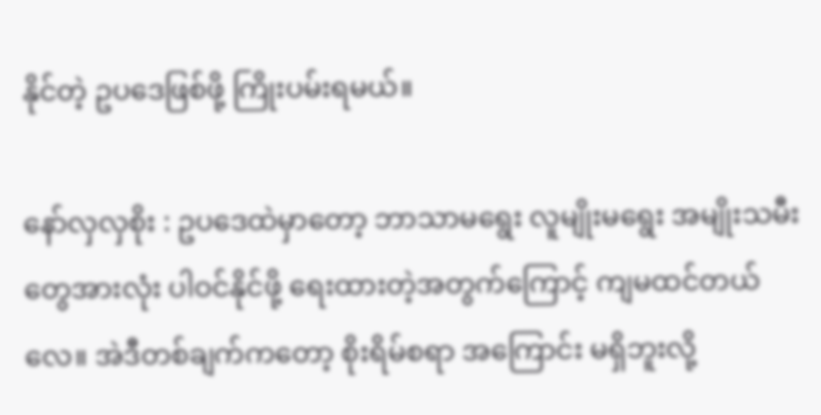နိုင်တဲ့ ဥပဒေဖြစ်ဖို့ ကြိုးပမ်းရမယ်။

နော်လှလှစိုး : ဥပဒေထဲမှာတော့ ဘာသာမရွေး လူမျိုးမရွေး အမျိုးသမီးတွေအားလုံး ပါဝင်နိုင်ဖို့ ရေးထားတဲ့အတွက်ကြောင့် ကျမထင်တယ်လေ။ အဲဒီတစ်ချက်ကတော့ စိုးရိမ်စရာ အကြောင်း မရှိဘူးလို့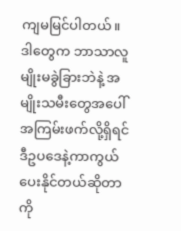ကျမမြင်ပါတယ်။ ဒါတွေက ဘာသာလူမျိုးမခွဲခြားဘဲနဲ့ အမျိုးသမီးတွေအပေါ် အကြမ်းဖက်လို့ရှိရင် ဒီဥပဒေနဲ့ကာကွယ်ပေးနိုင်တယ်ဆိုတာကို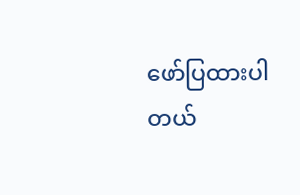ဖော်ပြထားပါတယ်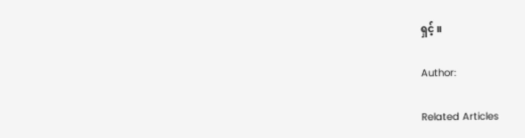ရှင့်။

Author:

Related Articles